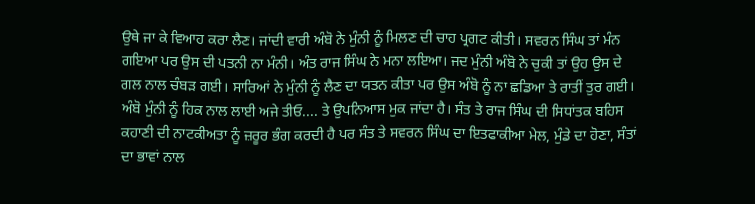ਉਥੇ ਜਾ ਕੇ ਵਿਆਹ ਕਰਾ ਲੈਣ। ਜਾਂਦੀ ਵਾਰੀ ਅੰਬੋ ਨੇ ਮੁੰਨੀ ਨੂੰ ਮਿਲਣ ਦੀ ਚਾਹ ਪ੍ਰਗਟ ਕੀਤੀ। ਸਵਰਨ ਸਿੰਘ ਤਾਂ ਮੰਨ ਗਇਆ ਪਰ ਉਸ ਦੀ ਪਤਨੀ ਨਾ ਮੰਨੀ। ਅੰਤ ਰਾਜ ਸਿੰਘ ਨੇ ਮਨਾ ਲਇਆ। ਜਦ ਮੁੰਨੀ ਅੰਬੋ ਨੇ ਚੁਕੀ ਤਾਂ ਉਹ ਉਸ ਦੇ ਗਲ ਨਾਲ ਚੰਬੜ ਗਈ। ਸਾਰਿਆਂ ਨੇ ਮੁੰਨੀ ਨੂੰ ਲੈਣ ਦਾ ਯਤਨ ਕੀਤਾ ਪਰ ਉਸ ਅੰਬੋ ਨੂੰ ਨਾ ਛਡਿਆ ਤੇ ਰਾਤੀਂ ਤੁਰ ਗਈ। ਅੰਬੋ ਮੁੰਨੀ ਨੂੰ ਹਿਕ ਨਾਲ ਲਾਈ ਅਜੇ ਤੀਓ.... ਤੇ ਉਪਨਿਆਸ ਮੁਕ ਜਾਂਦਾ ਹੈ। ਸੰਤ ਤੇ ਰਾਜ ਸਿੰਘ ਦੀ ਸਿਧਾਂਤਕ ਬਹਿਸ ਕਹਾਣੀ ਦੀ ਨਾਟਕੀਅਤਾ ਨੂੰ ਜ਼ਰੂਰ ਭੰਗ ਕਰਦੀ ਹੈ ਪਰ ਸੰਤ ਤੇ ਸਵਰਨ ਸਿੰਘ ਦਾ ਇਤਫਾਕੀਆ ਮੇਲ, ਮੁੰਡੇ ਦਾ ਹੋਣਾ, ਸੰਤਾਂ ਦਾ ਭਾਵਾਂ ਨਾਲ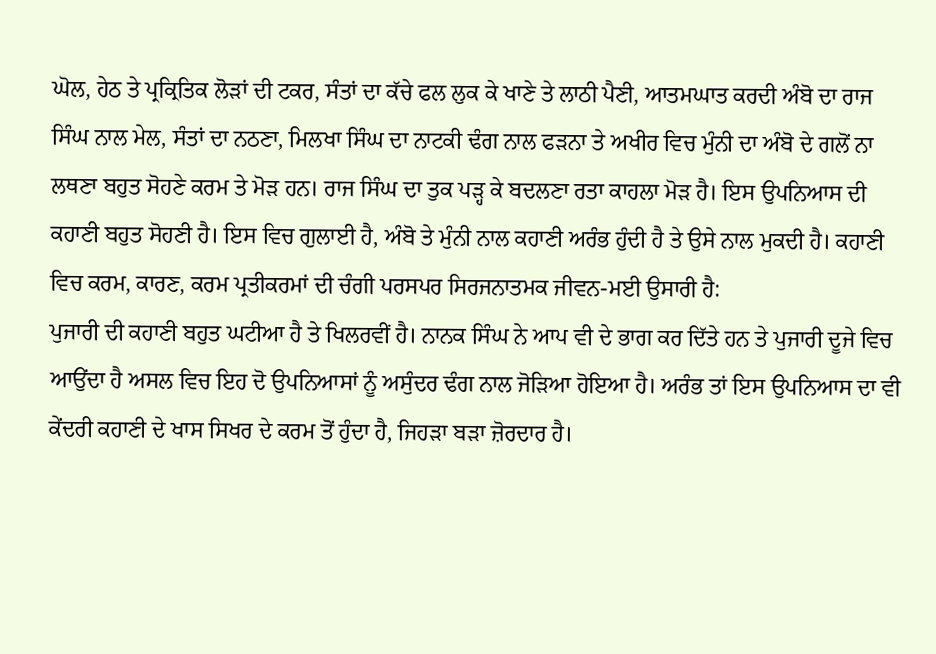ਘੋਲ, ਹੇਠ ਤੇ ਪ੍ਰਕ੍ਰਿਤਿਕ ਲੋੜਾਂ ਦੀ ਟਕਰ, ਸੰਤਾਂ ਦਾ ਕੱਚੇ ਫਲ ਲੁਕ ਕੇ ਖਾਣੇ ਤੇ ਲਾਠੀ ਪੈਣੀ, ਆਤਮਘਾਤ ਕਰਦੀ ਅੰਬੋ ਦਾ ਰਾਜ ਸਿੰਘ ਨਾਲ ਮੇਲ, ਸੰਤਾਂ ਦਾ ਨਠਣਾ, ਮਿਲਖਾ ਸਿੰਘ ਦਾ ਨਾਟਕੀ ਢੰਗ ਨਾਲ ਫੜਨਾ ਤੇ ਅਖੀਰ ਵਿਚ ਮੁੰਨੀ ਦਾ ਅੰਬੋ ਦੇ ਗਲੋਂ ਨਾ ਲਥਣਾ ਬਹੁਤ ਸੋਹਣੇ ਕਰਮ ਤੇ ਮੋੜ ਹਨ। ਰਾਜ ਸਿੰਘ ਦਾ ਤੁਕ ਪੜ੍ਹ ਕੇ ਬਦਲਣਾ ਰਤਾ ਕਾਹਲਾ ਮੋੜ ਹੈ। ਇਸ ਉਪਨਿਆਸ ਦੀ ਕਹਾਣੀ ਬਹੁਤ ਸੋਹਣੀ ਹੈ। ਇਸ ਵਿਚ ਗੁਲਾਈ ਹੈ, ਅੰਬੋ ਤੇ ਮੁੰਨੀ ਨਾਲ ਕਹਾਣੀ ਅਰੰਭ ਹੁੰਦੀ ਹੈ ਤੇ ਉਸੇ ਨਾਲ ਮੁਕਦੀ ਹੈ। ਕਹਾਣੀ ਵਿਚ ਕਰਮ, ਕਾਰਣ, ਕਰਮ ਪ੍ਰਤੀਕਰਮਾਂ ਦੀ ਚੰਗੀ ਪਰਸਪਰ ਸਿਰਜਨਾਤਮਕ ਜੀਵਨ-ਮਈ ਉਸਾਰੀ ਹੈ:
ਪੁਜਾਰੀ ਦੀ ਕਹਾਣੀ ਬਹੁਤ ਘਟੀਆ ਹੈ ਤੇ ਖਿਲਰਵੀਂ ਹੈ। ਨਾਨਕ ਸਿੰਘ ਨੇ ਆਪ ਵੀ ਦੇ ਭਾਗ ਕਰ ਦਿੱਤੇ ਹਨ ਤੇ ਪੁਜਾਰੀ ਦੂਜੇ ਵਿਚ ਆਉਂਦਾ ਹੈ ਅਸਲ ਵਿਚ ਇਹ ਦੋ ਉਪਨਿਆਸਾਂ ਨੂੰ ਅਸੁੰਦਰ ਢੰਗ ਨਾਲ ਜੋੜਿਆ ਹੋਇਆ ਹੈ। ਅਰੰਭ ਤਾਂ ਇਸ ਉਪਨਿਆਸ ਦਾ ਵੀ ਕੇਂਦਰੀ ਕਹਾਣੀ ਦੇ ਖਾਸ ਸਿਖਰ ਦੇ ਕਰਮ ਤੋਂ ਹੁੰਦਾ ਹੈ, ਜਿਹੜਾ ਬੜਾ ਜ਼ੋਰਦਾਰ ਹੈ।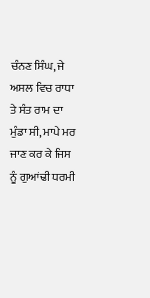ਚੰਨਣ ਸਿੰਘ, ਜੇ ਅਸਲ ਵਿਚ ਰਾਧਾ ਤੇ ਸੰਤ ਰਾਮ ਦਾ ਮੁੰਡਾ ਸੀ, ਮਾਪੇ ਮਰ ਜਾਣ ਕਰ ਕੇ ਜਿਸ ਨੂੰ ਗੁਆਂਢੀ ਧਰਮੀ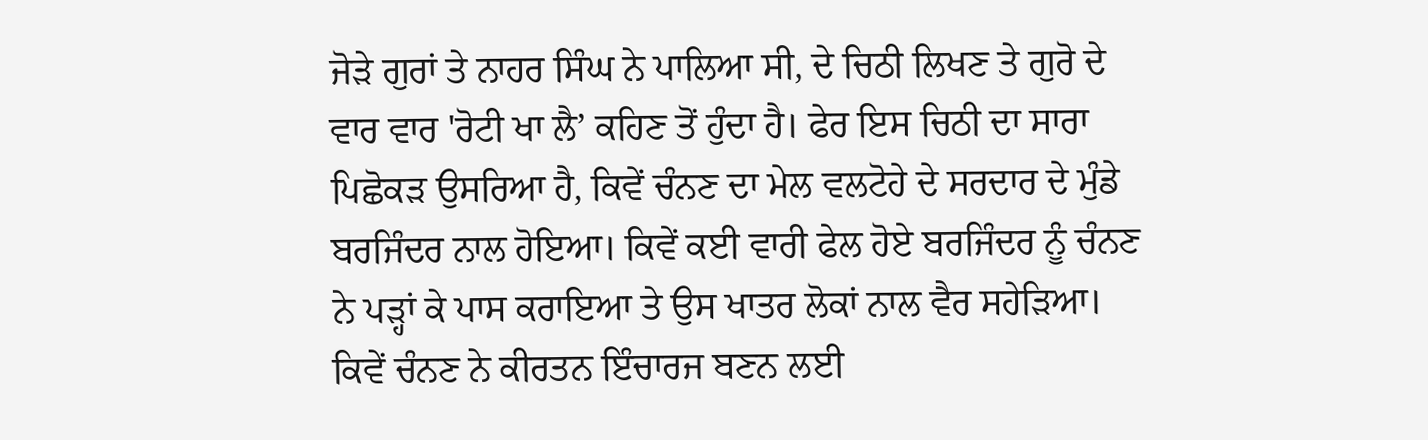ਜੋੜੇ ਗੁਰਾਂ ਤੇ ਨਾਹਰ ਸਿੰਘ ਨੇ ਪਾਲਿਆ ਸੀ, ਦੇ ਚਿਠੀ ਲਿਖਣ ਤੇ ਗੁਰੋ ਦੇ ਵਾਰ ਵਾਰ 'ਰੋਟੀ ਖਾ ਲੈ’ ਕਹਿਣ ਤੋਂ ਹੁੰਦਾ ਹੈ। ਫੇਰ ਇਸ ਚਿਠੀ ਦਾ ਸਾਰਾ ਪਿਛੋਕੜ ਉਸਰਿਆ ਹੈ, ਕਿਵੇਂ ਚੰਨਣ ਦਾ ਮੇਲ ਵਲਟੋਹੇ ਦੇ ਸਰਦਾਰ ਦੇ ਮੁੰਡੇ ਬਰਜਿੰਦਰ ਨਾਲ ਹੋਇਆ। ਕਿਵੇਂ ਕਈ ਵਾਰੀ ਫੇਲ ਹੋਏ ਬਰਜਿੰਦਰ ਨੂੰ ਚੰਨਣ ਨੇ ਪੜ੍ਹਾਂ ਕੇ ਪਾਸ ਕਰਾਇਆ ਤੇ ਉਸ ਖਾਤਰ ਲੋਕਾਂ ਨਾਲ ਵੈਰ ਸਹੇੜਿਆ। ਕਿਵੇਂ ਚੰਨਣ ਨੇ ਕੀਰਤਨ ਇੰਚਾਰਜ ਬਣਨ ਲਈ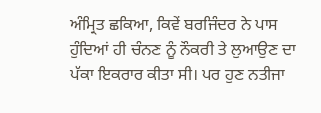ਅੰਮ੍ਰਿਤ ਛਕਿਆ, ਕਿਵੇਂ ਬਰਜਿੰਦਰ ਨੇ ਪਾਸ ਹੁੰਦਿਆਂ ਹੀ ਚੰਨਣ ਨੂੰ ਨੌਕਰੀ ਤੇ ਲੁਆਉਣ ਦਾ ਪੱਕਾ ਇਕਰਾਰ ਕੀਤਾ ਸੀ। ਪਰ ਹੁਣ ਨਤੀਜਾ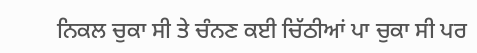ਨਿਕਲ ਚੁਕਾ ਸੀ ਤੇ ਚੰਨਣ ਕਈ ਚਿੱਠੀਆਂ ਪਾ ਚੁਕਾ ਸੀ ਪਰ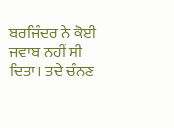ਬਰਜਿੰਦਰ ਨੇ ਕੋਈ ਜਵਾਬ ਨਹੀਂ ਸੀ ਦਿਤਾ। ਤਦੇ ਚੰਨਣ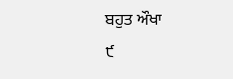ਬਹੁਤ ਔਖਾ
੯